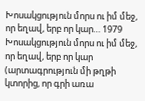Խոսակցություն մորս ու իմ մեջ, որ եղավ, երբ որ կար… 1979
Խոսակցություն մորս ու իմ մեջ, որ եղավ, երբ որ կար (արտագրություն մի թղթի կտորից, որ գրի առա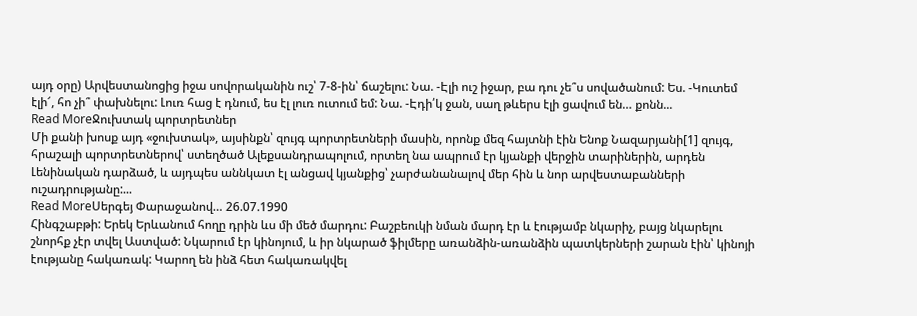այդ օրը) Արվեստանոցից իջա սովորականին ուշ՝ 7-8-ին՝ ճաշելու: Նա. -Էլի ուշ իջար, բա դու չե՞ս սովածանում: Ես. -Կուտեմ էլի՜, հո չի՞ փախնելու: Լուռ հաց է դնում, ես էլ լուռ ուտում եմ: Նա. -Էդի՛կ ջան, սաղ թևերս էլի ցավում են… քոնն...
Read MoreՋուխտակ պորտրետներ
Մի քանի խոսք այդ «ջուխտակ», այսինքն՝ զույգ պորտրետների մասին, որոնք մեզ հայտնի էին Ենոք Նազարյանի[1] զույգ, հրաշալի պորտրետներով՝ ստեղծած Ալեքսանդրապոլում, որտեղ նա ապրում էր կյանքի վերջին տարիներին, արդեն Լենինական դարձած, և այդպես աննկատ էլ անցավ կյանքից՝ չարժանանալով մեր հին և նոր արվեստաբանների ուշադրությանը:...
Read MoreՍերգեյ Փարաջանով… 26.07.1990
Հինգշաբթի: Երեկ Երևանում հողը դրին ևս մի մեծ մարդու: Բաշբեուկի նման մարդ էր և էությամբ նկարիչ, բայց նկարելու շնորհք չէր տվել Աստված: Նկարում էր կինոյում, և իր նկարած ֆիլմերը առանձին-առանձին պատկերների շարան էին՝ կինոյի էությանը հակառակ: Կարող են ինձ հետ հակառակվել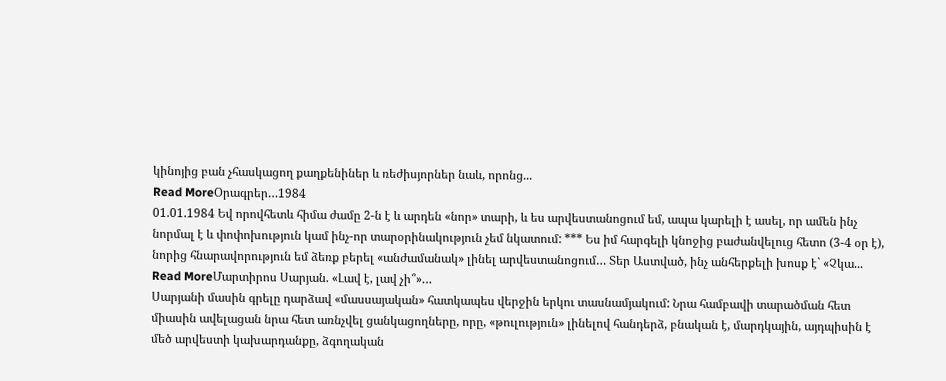կինոյից բան չհասկացող քաղքենիներ և ռեժիսյորներ նաև, որոնց...
Read MoreՕրագրեր…1984
01.01.1984 Եվ որովհետև հիմա ժամը 2-ն է և արդեն «նոր» տարի, և ես արվեստանոցում եմ, ապա կարելի է ասել, որ ամեն ինչ նորմալ է և փոփոխություն կամ ինչ-որ տարօրինակություն չեմ նկատում: *** Ես իմ հարգելի կնոջից բաժանվելուց հետո (3-4 օր է), նորից հնարավորություն եմ ձեռք բերել «անժամանակ» լինել արվեստանոցում… Տեր Աստված, ինչ անհերքելի խոսք է` «Չկա...
Read MoreՄարտիրոս Սարյան. «Լավ է, լավ չի՞»…
Սարյանի մասին գրելը դարձավ «մասսայական» հատկապես վերջին երկու տասնամյակում: Նրա համբավի տարածման հետ միասին ավելացան նրա հետ առնչվել ցանկացողները, որը, «թուլություն» լինելով հանդերձ, բնական է, մարդկային, այդպիսին է մեծ արվեստի կախարդանքը, ձգողական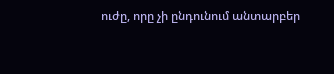ուժը, որը չի ընդունում անտարբեր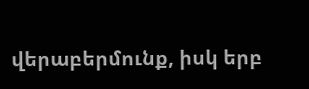վերաբերմունք, իսկ երբ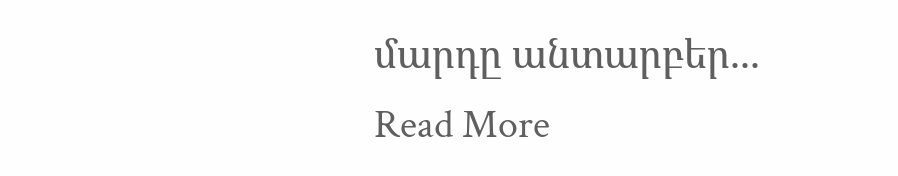մարդը անտարբեր...
Read More